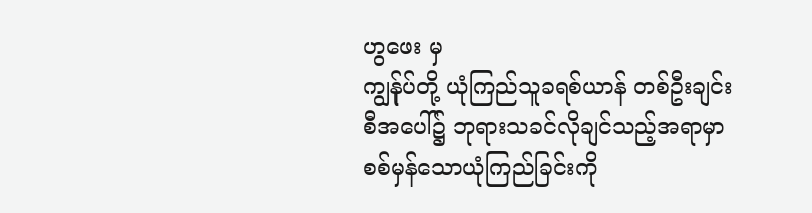ဟွဖေး မှ
ကျွန်ုပ်တို့ ယုံကြည်သူခရစ်ယာန် တစ်ဦးချင်းစီအပေါ်၌ ဘုရားသခင်လိုချင်သည့်အရာမှာ စစ်မှန်သောယုံကြည်ခြင်းကို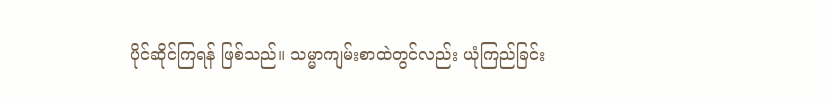ပိုင်ဆိုင်ကြရန် ဖြစ်သည်။ သမ္မာကျမ်းစာထဲတွင်လည်း ယုံကြည်ခြင်း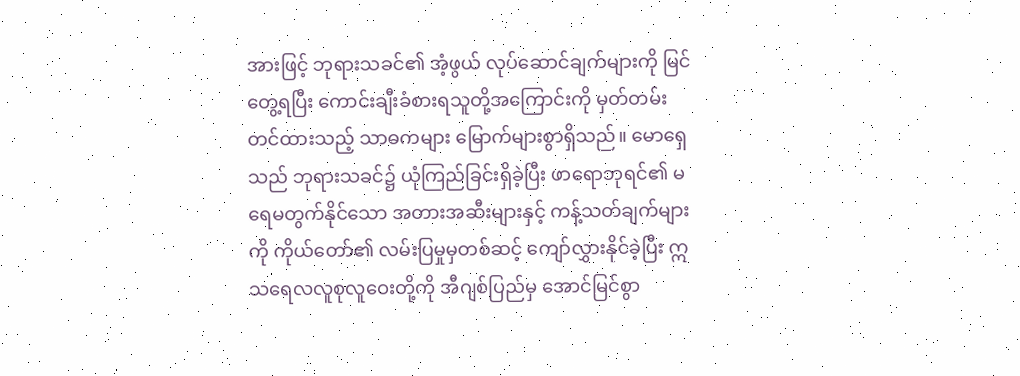အားဖြင့် ဘုရားသခင်၏ အံ့ဖွယ် လုပ်ဆောင်ချက်များကို မြင်တွေ့ရပြီး ကောင်းချီးခံစားရသူတို့အကြောင်းကို မှတ်တမ်းတင်ထားသည့် သာဓကများ မြောက်များစွာရှိသည်။ မောရှေသည် ဘုရားသခင်၌ ယုံကြည်ခြင်းရှိခဲ့ပြီး ဖာရောဘုရင်၏ မရေမတွက်နိုင်သော အတားအဆီးများနှင့် ကန့်သတ်ချက်များကို ကိုယ်တော်၏ လမ်းပြမှုမှတစ်ဆင့် ကျော်လွှားနိုင်ခဲ့ပြီး ဣသရေလလူစုလူဝေးတို့ကို အီဂျစ်ပြည်မှ အောင်မြင်စွာ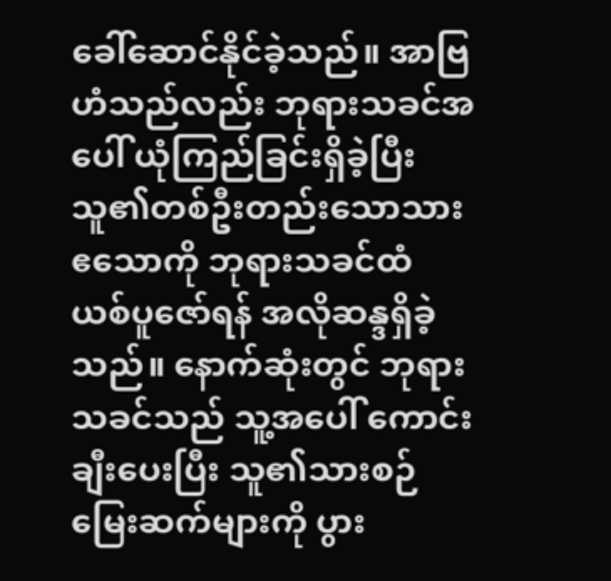ခေါ်ဆောင်နိုင်ခဲ့သည်။ အာဗြဟံသည်လည်း ဘုရားသခင်အပေါ် ယုံကြည်ခြင်းရှိခဲ့ပြီး သူ၏တစ်ဦးတည်းသောသား ဧသောကို ဘုရားသခင်ထံ ယစ်ပူဇော်ရန် အလိုဆန္ဒရှိခဲ့သည်။ နောက်ဆုံးတွင် ဘုရားသခင်သည် သူ့အပေါ် ကောင်းချီးပေးပြီး သူ၏သားစဉ်မြေးဆက်များကို ပွား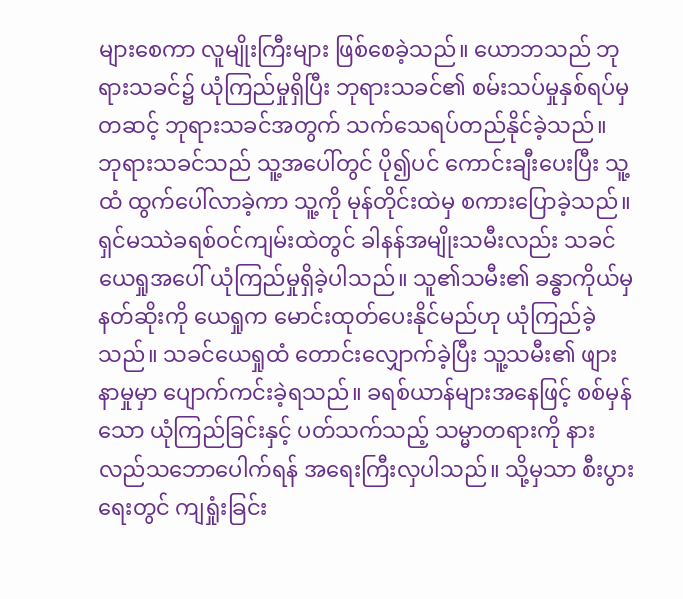များစေကာ လူမျိုးကြီးများ ဖြစ်စေခဲ့သည်။ ယောဘသည် ဘုရားသခင်၌ ယုံကြည်မှုရှိပြီး ဘုရားသခင်၏ စမ်းသပ်မှုနှစ်ရပ်မှတဆင့် ဘုရားသခင်အတွက် သက်သေရပ်တည်နိုင်ခဲ့သည်။ ဘုရားသခင်သည် သူ့အပေါ်တွင် ပို၍ပင် ကောင်းချီးပေးပြီး သူ့ထံ ထွက်ပေါ်လာခဲ့ကာ သူ့ကို မုန်တိုင်းထဲမှ စကားပြောခဲ့သည်။ ရှင်မဿဲခရစ်ဝင်ကျမ်းထဲတွင် ခါနန်အမျိုးသမီးလည်း သခင်ယေရှုအပေါ် ယုံကြည်မှုရှိခဲ့ပါသည်။ သူ၏သမီး၏ ခန္ဓာကိုယ်မှ နတ်ဆိုးကို ယေရှုက မောင်းထုတ်ပေးနိုင်မည်ဟု ယုံကြည်ခဲ့သည်။ သခင်ယေရှုထံ တောင်းလျှောက်ခဲ့ပြီး သူ့သမီး၏ ဖျားနာမှုမှာ ပျောက်ကင်းခဲ့ရသည်။ ခရစ်ယာန်များအနေဖြင့် စစ်မှန်သော ယုံကြည်ခြင်းနှင့် ပတ်သက်သည့် သမ္မာတရားကို နားလည်သဘောပေါက်ရန် အရေးကြီးလှပါသည်။ သို့မှသာ စီးပွားရေးတွင် ကျရှုံးခြင်း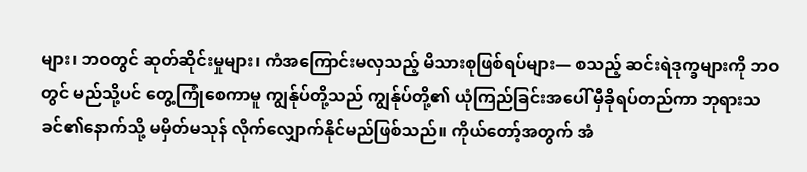များ၊ ဘဝတွင် ဆုတ်ဆိုင်းမှုများ၊ ကံအကြောင်းမလှသည့် မိသားစုဖြစ်ရပ်များ— စသည့် ဆင်းရဲဒုက္ခများကို ဘဝတွင် မည်သို့ပင် တွေ့ကြုံစေကာမူ ကျွန်ုပ်တို့သည် ကျွန်ုပ်တို့၏ ယုံကြည်ခြင်းအပေါ် မှီခိုရပ်တည်ကာ ဘုရားသခင်၏နောက်သို့ မမှိတ်မသုန် လိုက်လျှောက်နိုင်မည်ဖြစ်သည်။ ကိုယ်တော့်အတွက် အံ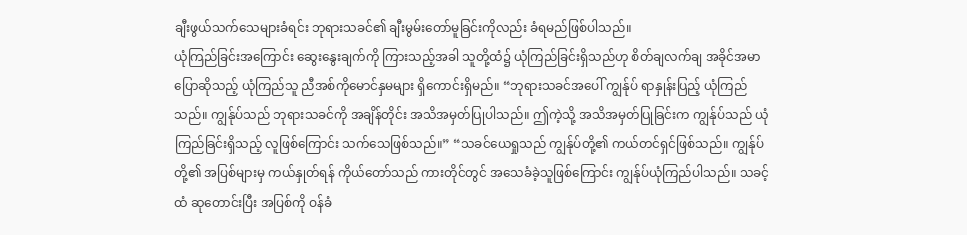ချီးဖွယ်သက်သေများခံရင်း ဘုရားသခင်၏ ချီးမွမ်းတော်မူခြင်းကိုလည်း ခံရမည်ဖြစ်ပါသည်။
ယုံကြည်ခြင်းအကြောင်း ဆွေးနွေးချက်ကို ကြားသည့်အခါ သူတို့ထံ၌ ယုံကြည်ခြင်းရှိသည်ဟု စိတ်ချလက်ချ အခိုင်အမာပြောဆိုသည့် ယုံကြည်သူ ညီအစ်ကိုမောင်နှမများ ရှိကောင်းရှိမည်။ “ဘုရားသခင်အပေါ် ကျွန်ုပ် ရာနှုန်းပြည့် ယုံကြည်သည်။ ကျွန်ုပ်သည် ဘုရားသခင်ကို အချိန်တိုင်း အသိအမှတ်ပြုပါသည်။ ဤကဲ့သို့ အသိအမှတ်ပြုခြင်းက ကျွန်ုပ်သည် ယုံကြည်ခြင်းရှိသည့် လူဖြစ်ကြောင်း သက်သေဖြစ်သည်။” “သခင်ယေရှုသည် ကျွန်ုပ်တို့၏ ကယ်တင်ရှင်ဖြစ်သည်။ ကျွန်ုပ်တို့၏ အပြစ်များမှ ကယ်နှုတ်ရန် ကိုယ်တော်သည် ကားတိုင်တွင် အသေခံခဲ့သူဖြစ်ကြောင်း ကျွန်ုပ်ယုံကြည်ပါသည်။ သခင့်ထံ ဆုတောင်းပြီး အပြစ်ကို ဝန်ခံ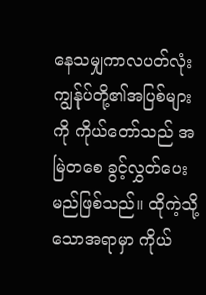နေသမျှကာလပတ်လုံး ကျွန်ုပ်တို့၏အပြစ်များကို ကိုယ်တော်သည် အမြဲတစေ ခွင့်လွှတ်ပေးမည်ဖြစ်သည်။ ထိုကဲ့သို့သောအရာမှာ ကိုယ်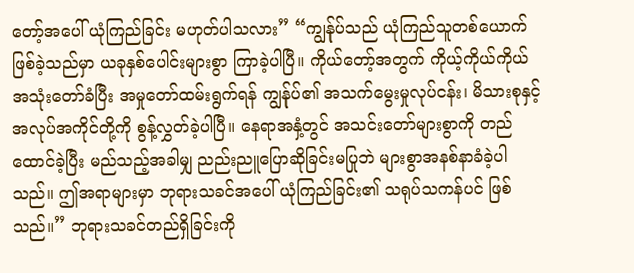တော့်အပေါ် ယုံကြည်ခြင်း မဟုတ်ပါသလား” “ကျွန်ုပ်သည် ယုံကြည်သူတစ်ယောက်ဖြစ်ခဲ့သည်မှာ ယခုနှစ်ပေါင်းများစွာ ကြာခဲ့ပါပြီ။ ကိုယ်တော့်အတွက် ကိုယ့်ကိုယ်ကိုယ် အသုံးတော်ခံပြီး အမှုတော်ထမ်းရွက်ရန် ကျွန်ုပ်၏ အသက်မွေးမှုလုပ်ငန်း၊ မိသားစုနှင့် အလုပ်အကိုင်တို့ကို စွန့်လွှတ်ခဲ့ပါပြီ။ နေရာအနှံ့တွင် အသင်းတော်များစွာကို တည်ထောင်ခဲ့ပြီး မည်သည့်အခါမျှ ညည်းညူပြောဆိုခြင်းမပြုဘဲ များစွာအနစ်နာခံခဲ့ပါသည်။ ဤအရာများမှာ ဘုရားသခင်အပေါ် ယုံကြည်ခြင်း၏ သရုပ်သကန်ပင် ဖြစ်သည်။” ဘုရားသခင်တည်ရှိခြင်းကို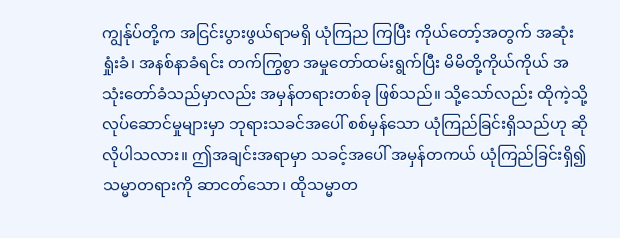ကျွန်ုပ်တို့က အငြင်းပွားဖွယ်ရာမရှိ ယုံကြည ကြပြီး ကိုယ်တော့်အတွက် အဆုံးရှုံးခံ၊ အနစ်နာခံရင်း တက်ကြွစွာ အမှုတော်ထမ်းရွက်ပြီး မိမိတို့ကိုယ်ကိုယ် အသုံးတော်ခံသည်မှာလည်း အမှန်တရားတစ်ခု ဖြစ်သည်။ သို့သော်လည်း ထိုကဲ့သို့လုပ်ဆောင်မှုများမှာ ဘုရားသခင်အပေါ် စစ်မှန်သော ယုံကြည်ခြင်းရှိသည်ဟု ဆိုလိုပါသလား။ ဤအချင်းအရာမှာ သခင့်အပေါ် အမှန်တကယ် ယုံကြည်ခြင်းရှိ၍ သမ္မာတရားကို ဆာငတ်သော၊ ထိုသမ္မာတ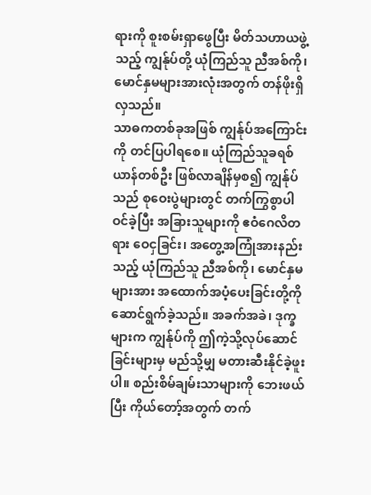ရားကို စူးစမ်းရှာဖွေပြီး မိတ်သဟာယဖွဲ့သည့် ကျွန်ုပ်တို့ ယုံကြည်သူ ညီအစ်ကို၊ မောင်နှမများအားလုံးအတွက် တန်ဖိုးရှိလှသည်။
သာဓကတစ်ခုအဖြစ် ကျွန်ုပ်အကြောင်းကို တင်ပြပါရစေ။ ယုံကြည်သူခရစ်ယာန်တစ်ဦး ဖြစ်လာချိန်မှစ၍ ကျွန်ုပ်သည် စုဝေးပွဲများတွင် တက်ကြွစွာပါဝင်ခဲ့ပြီး အခြားသူများကို ဧဝံဂေလိတရား ဝေငှခြင်း၊ အတွေ့အကြုံအားနည်းသည့် ယုံကြည်သူ ညီအစ်ကို၊ မောင်နှမများအား အထောက်အပံ့ပေးခြင်းတို့ကို ဆောင်ရွက်ခဲ့သည်။ အခက်အခဲ၊ ဒုက္ခများက ကျွန်ုပ်ကို ဤကဲ့သို့လုပ်ဆောင်ခြင်းများမှ မည်သို့မျှ မတားဆီးနိုင်ခဲ့ဖူးပါ။ စည်းစိမ်ချမ်းသာများကို ဘေးဖယ်ပြီး ကိုယ်တော့်အတွက် တက်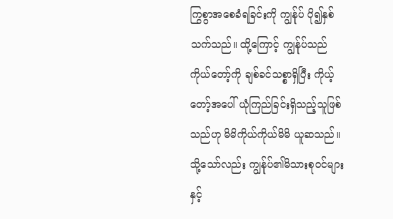ကြွစွာအစေခံရခြင်းကို ကျွန်ုပ် ပို၍နှစ်သက်သည်။ ထို့ကြောင့် ကျွန်ုပ်သည် ကိုယ်တော့်ကို ချစ်ခင်သစ္စာရှိပြီး ကိုယ့်တော့်အပေါ် ယုံကြည်ခြင်းရှိသည့်သူဖြစ်သည်ဟု မိမိကိုယ်ကိုယ်မိမိ ယူဆသည်။ သို့သော်လည်း ကျွန်ုပ်၏မိသားစုဝင်များနှင့်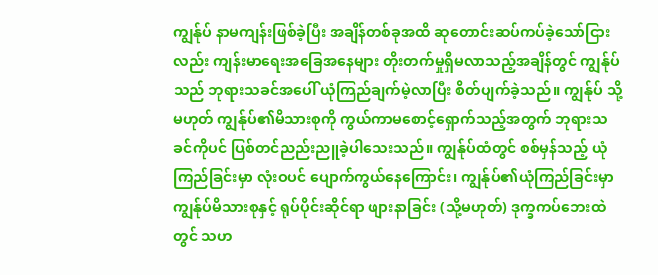ကျွန်ုပ် နာမကျန်းဖြစ်ခဲ့ပြီး အချိန်တစ်ခုအထိ ဆုတောင်းဆပ်ကပ်ခဲ့သော်ငြားလည်း ကျန်းမာရေးအခြေအနေများ တိုးတက်မှုရှိမလာသည့်အချိန်တွင် ကျွန်ုပ်သည် ဘုရားသခင်အပေါ် ယုံကြည်ချက်မဲ့လာပြီး စိတ်ပျက်ခဲ့သည်။ ကျွန်ုပ် သို့မဟုတ် ကျွန်ုပ်၏မိသားစုကို ကွယ်ကာမစောင့်ရှောက်သည့်အတွက် ဘုရားသခင်ကိုပင် ပြစ်တင်ညည်းညူခဲ့ပါသေးသည်။ ကျွန်ုပ်ထံတွင် စစ်မှန်သည့် ယုံကြည်ခြင်းမှာ လုံးဝပင် ပျောက်ကွယ်နေကြောင်း၊ ကျွန်ုပ်၏ယုံကြည်ခြင်းမှာ ကျွန်ုပ်မိသားစုနှင့် ရုပ်ပိုင်းဆိုင်ရာ ဖျားနာခြင်း (သို့မဟုတ်) ဒုက္ခကပ်ဘေးထဲတွင် သဟ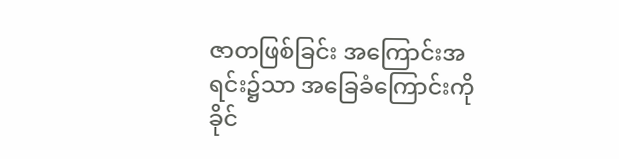ဇာတဖြစ်ခြင်း အကြောင်းအရင်း၌သာ အခြေခံကြောင်းကို ခိုင်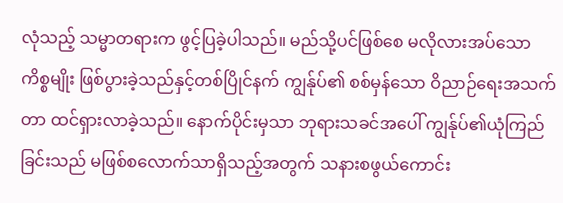လုံသည့် သမ္မာတရားက ဖွင့်ပြခဲ့ပါသည်။ မည်သို့ပင်ဖြစ်စေ မလိုလားအပ်သောကိစ္စမျိုး ဖြစ်ပွားခဲ့သည်နှင့်တစ်ပြိုင်နက် ကျွန်ုပ်၏ စစ်မှန်သော ဝိညာဉ်ရေးအသက်တာ ထင်ရှားလာခဲ့သည်။ နောက်ပိုင်းမှသာ ဘုရားသခင်အပေါ် ကျွန်ုပ်၏ယုံကြည်ခြင်းသည် မဖြစ်စလောက်သာရှိသည့်အတွက် သနားစဖွယ်ကောင်း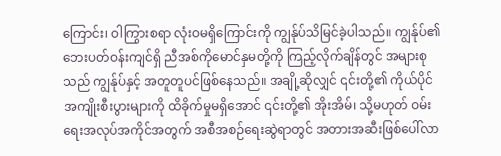ကြောင်း၊ ဝါကြွားစရာ လုံးဝမရှိကြောင်းကို ကျွန်ုပ်သိမြင်ခဲ့ပါသည်။ ကျွန်ုပ်၏ဘေးပတ်ဝန်းကျင်ရှိ ညီအစ်ကိုမောင်နှမတို့ကို ကြည့်လိုက်ချိန်တွင် အများစုသည် ကျွန်ုပ်နှင့် အတူတူပင်ဖြစ်နေသည်။ အချို့ဆိုလျှင် ၎င်းတို့၏ ကိုယ်ပိုင်အကျိုးစီးပွားများကို ထိခိုက်မှုမရှိအောင် ၎င်းတို့၏ အိုးအိမ်၊ သို့မဟုတ် ဝမ်းရေးအလုပ်အကိုင်အတွက် အစီအစဉ်ရေးဆွဲရာတွင် အတားအဆီးဖြစ်ပေါ်လာ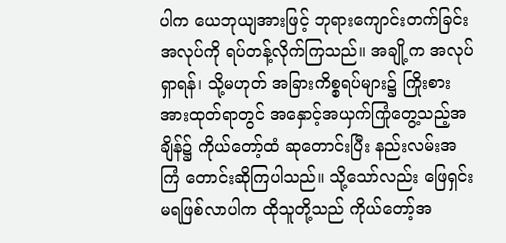ပါက ယေဘုယျအားဖြင့် ဘုရားကျောင်းတက်ခြင်းအလုပ်ကို ရပ်တန့်လိုက်ကြသည်။ အချို့က အလုပ်ရှာရန်၊ သို့မဟုတ် အခြားကိစ္စရပ်များ၌ ကြိုးစားအားထုတ်ရာတွင် အနှောင့်အယှက်ကြုံတွေ့သည့်အချိန်၌ ကိုယ်တော့်ထံ ဆုတောင်းပြီး နည်းလမ်းအကြံ တောင်းဆိုကြပါသည်။ သို့သော်လည်း ဖြေရှင်းမရဖြစ်လာပါက ထိုသူတို့သည် ကိုယ်တော့်အ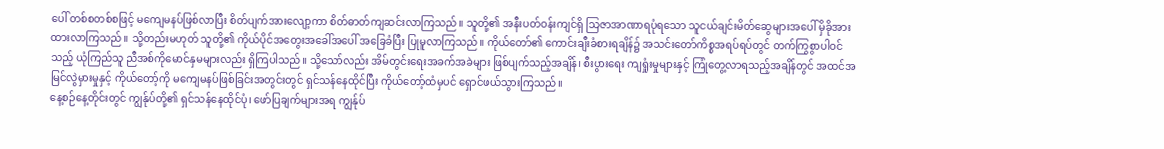ပေါ် တစ်စတစ်စဖြင့် မကျေမနပ်ဖြစ်လာပြီး စိတ်ပျက်အားလျော့ကာ စိတ်ဓာတ်ကျဆင်းလာကြသည်။ သူတို့၏ အနီးပတ်ဝန်းကျင်ရှိ သြဇာအာဏာရပုံရသော သူငယ်ချင်းမိတ်ဆွေများအပေါ် မှိခိုအားထားလာကြသည်။ သို့တည်းမဟုတ် သူတို့၏ ကိုယ်ပိုင်အတွေးအခေါ်အပေါ် အခြေခံပြီး ပြုမူလာကြသည်။ ကိုယ်တော်၏ ကောင်းချီးခံစားရချိန်၌ အသင်းတော်ကိစ္စအရပ်ရပ်တွင် တက်ကြွစွာပါဝင်သည့် ယုံကြည်သူ ညီအစ်ကိုမောင်နှမများလည်း ရှိကြပါသည်။ သို့သော်လည်း အိမ်တွင်းရေးအခက်အခဲများ ဖြစ်ပျက်သည့်အချိန်၊ စီးပွားရေး ကျရှုံးမှုများနှင့် ကြုံတွေ့လာရသည့်အချိန်တွင် အထင်အမြင်လွဲမှားမှုနှင့် ကိုယ်တော့်ကို မကျေမနပ်ဖြစ်ခြင်းအတွင်းတွင် ရှင်သန်နေထိုင်ပြီး ကိုယ်တော့်ထံမှပင် ရှောင်ဖယ်သွားကြသည်။
နေ့စဉ်နေ့တိုင်းတွင် ကျွန်ုပ်တို့၏ ရှင်သန်နေထိုင်ပုံ၊ ဖော်ပြချက်များအရ ကျွန်ုပ်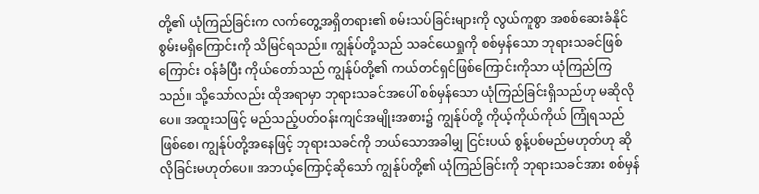တို့၏ ယုံကြည်ခြင်းက လက်တွေ့အရှိတရား၏ စမ်းသပ်ခြင်းများကို လွယ်ကူစွာ အစစ်ဆေးခံနိုင်စွမ်းမရှိကြောင်းကို သိမြင်ရသည်။ ကျွန်ုပ်တို့သည် သခင်ယေရှုကို စစ်မှန်သော ဘုရားသခင်ဖြစ်ကြောင်း ဝန်ခံပြီး ကိုယ်တော်သည် ကျွန်ုပ်တို့၏ ကယ်တင်ရှင်ဖြစ်ကြောင်းကိုသာ ယုံကြည်ကြသည်။ သို့သော်လည်း ထိုအရာမှာ ဘုရားသခင်အပေါ် စစ်မှန်သော ယုံကြည်ခြင်းရှိသည်ဟု မဆိုလိုပေ။ အထူးသဖြင့် မည်သည့်ပတ်ဝန်းကျင်အမျိုးအစား၌ ကျွန်ုပ်တို့ ကိုယ့်ကိုယ်ကိုယ် ကြုံရသည်ဖြစ်စေ၊ ကျွန်ုပ်တို့အနေဖြင့် ဘုရားသခင်ကို ဘယ်သောအခါမျှ ငြင်းပယ် စွန့်ပစ်မည်မဟုတ်ဟု ဆိုလိုခြင်းမဟုတ်ပေ။ အဘယ့်ကြောင့်ဆိုသော် ကျွန်ုပ်တို့၏ ယုံကြည်ခြင်းကို ဘုရားသခင်အား စစ်မှန်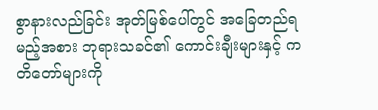စွာနားလည်ခြင်း အုတ်မြစ်ပေါ်တွင် အခြေတည်ရမည့်အစား ဘုရားသခင်၏ ကောင်းချီးများနှင့် ကတိတော်များကို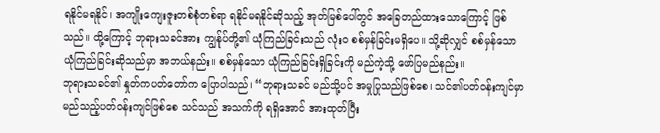ရနိုင်မရနိုင်၊ အကျိုးကျေးဇူးတစ်စုံတစ်ရာ ရနိုင်မရနိုင်ဆိုသည့် အုတ်မြစ်ပေါ်တွင် အခြေတည်ထားသောကြောင့် ဖြစ်သည်။ ထို့ကြောင့် ဘုရားသခင်အား ကျွန်ုပ်တို့၏ ယုံကြည်ခြင်းသည် လုံးဝ စစ်မှန်ခြင်းမရှိပေ။ သို့ဆိုလျှင် စစ်မှန်သော ယုံကြည်ခြင်းဆိုသည်မှာ အဘယ်နည်း။ စစ်မှန်သော ယုံကြည်ခြင်းရှိခြင်းကို မည်ကဲ့သို့ ဖော်ပြမည်နည်း။
ဘုရားသခင်၏ နှုတ်ကပတ်တော်က ပြောပါသည်၊ “ဘုရားသခင် မည်သို့ပင် အမှုပြုသည်ဖြစ်စေ၊ သင်၏ပတ်ဝန်းကျင်မှာ မည်သည့်ပတ်ဝန်းကျင်ဖြစ်စေ သင်သည် အသက်ကို ရရှိအောင် အားထုတ်ပြီး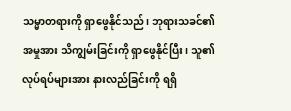သမ္မာတရားကို ရှာဖွေနိုင်သည်၊ ဘုရားသခင်၏အမှုအား သိကျွမ်းခြင်းကို ရှာဖွေနိုင်ပြီး၊ သူ၏လုပ်ရပ်များအား နားလည်ခြင်းကို ရရှိ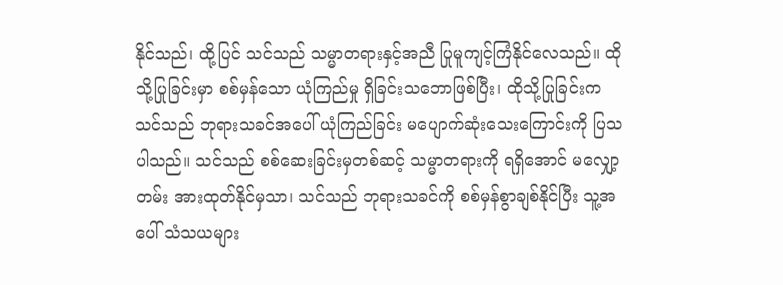နိုင်သည်၊ ထို့ပြင် သင်သည် သမ္မာတရားနှင့်အညီ ပြုမူကျင့်ကြံနိုင်လေသည်။ ထိုသို့ပြုခြင်းမှာ စစ်မှန်သော ယုံကြည်မှု ရှိခြင်းသဘောဖြစ်ပြီး၊ ထိုသို့ပြုခြင်းက သင်သည် ဘုရားသခင်အပေါ် ယုံကြည်ခြင်း မပျောက်ဆုံးသေးကြောင်းကို ပြသပါသည်။ သင်သည် စစ်ဆေးခြင်းမှတစ်ဆင့် သမ္မာတရားကို ရရှိအောင် မလျှော့တမ်း အားထုတ်နိုင်မှသာ၊ သင်သည် ဘုရားသခင်ကို စစ်မှန်စွာချစ်နိုင်ပြီး သူ့အပေါ် သံသယများ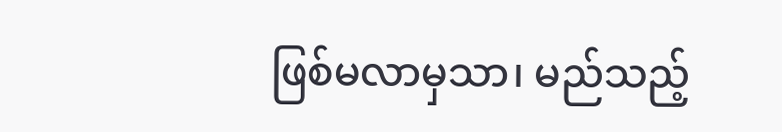ဖြစ်မလာမှသာ၊ မည်သည့်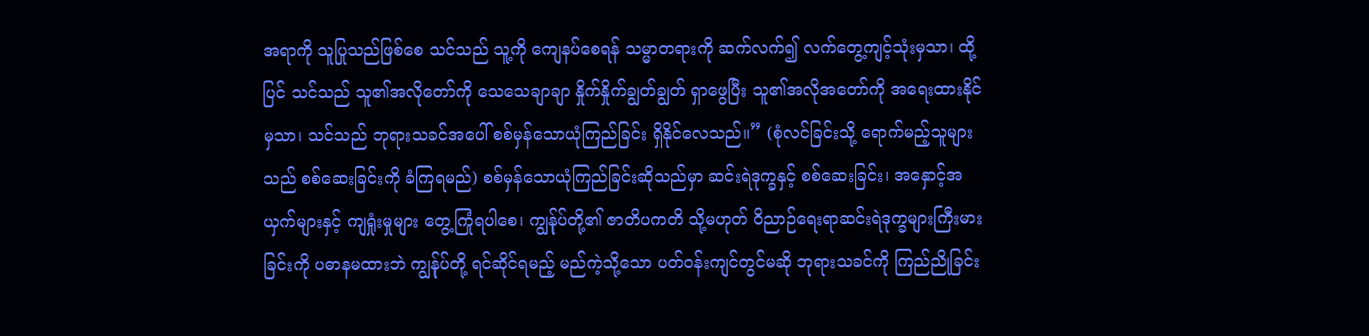အရာကို သူပြုသည်ဖြစ်စေ သင်သည် သူ့ကို ကျေနပ်စေရန် သမ္မာတရားကို ဆက်လက်၍ လက်တွေ့ကျင့်သုံးမှသာ၊ ထို့ပြင် သင်သည် သူ၏အလိုတော်ကို သေသေချာချာ နှိုက်နှိုက်ချွတ်ချွတ် ရှာဖွေပြီး သူ၏အလိုအတော်ကို အရေးထားနိုင်မှသာ၊ သင်သည် ဘုရားသခင်အပေါ် စစ်မှန်သောယုံကြည်ခြင်း ရှိနိုင်လေသည်။” (စုံလင်ခြင်းသို့ ရောက်မည့်သူများသည် စစ်ဆေးခြင်းကို ခံကြရမည်) စစ်မှန်သောယုံကြည်ခြင်းဆိုသည်မှာ ဆင်းရဲဒုက္ခနှင့် စစ်ဆေးခြင်း၊ အနှောင့်အယှက်များနှင့် ကျရှုံးမှုများ တွေ့ကြုံရပါစေ၊ ကျွန်ုပ်တို့၏ ဇာတိပကတိ သို့မဟုတ် ဝိညာဉ်ရေးရာဆင်းရဲဒုက္ခများကြီးမားခြင်းကို ပဓာနမထားဘဲ ကျွန်ုပ်တို့ ရင်ဆိုင်ရမည့် မည်ကဲ့သို့သော ပတ်ဝန်းကျင်တွင်မဆို ဘုရားသခင်ကို ကြည်ညိုခြင်း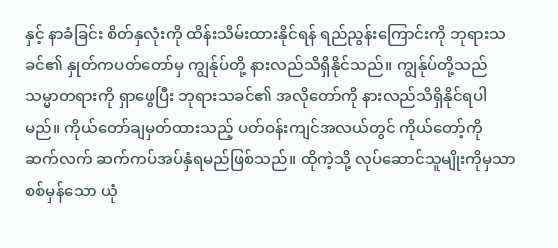နှင့် နာခံခြင်း စိတ်နှလုံးကို ထိန်းသိမ်းထားနိုင်ရန် ရည်ညွန်းကြောင်းကို ဘုရားသခင်၏ နှုတ်ကပတ်တော်မှ ကျွန်ုပ်တို့ နားလည်သိရှိနိုင်သည်။ ကျွန်ုပ်တို့သည် သမ္မာတရားကို ရှာဖွေပြီး ဘုရားသခင်၏ အလိုတော်ကို နားလည်သိရှိနိုင်ရပါမည်။ ကိုယ်တော်ချမှတ်ထားသည့် ပတ်ဝန်းကျင်အလယ်တွင် ကိုယ်တော့်ကို ဆက်လက် ဆက်ကပ်အပ်နှံရမည်ဖြစ်သည်။ ထိုကဲ့သို့ လုပ်ဆောင်သူမျိုးကိုမှသာ စစ်မှန်သော ယုံ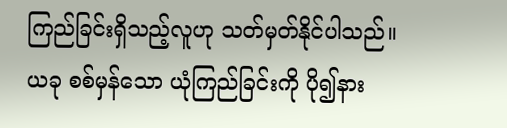ကြည်ခြင်းရှိသည့်လူဟု သတ်မှတ်နိုင်ပါသည်။ ယခု စစ်မှန်သော ယုံကြည်ခြင်းကို ပို၍နား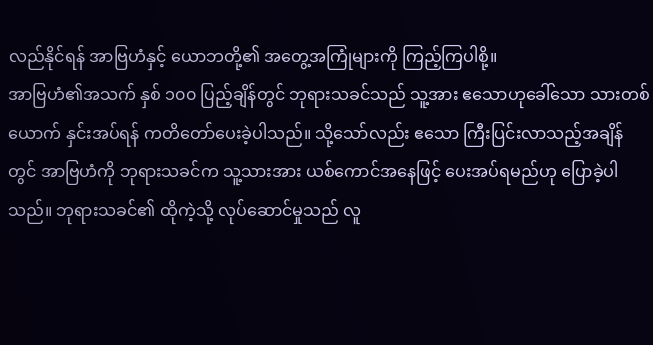လည်နိုင်ရန် အာဗြဟံနှင့် ယောဘတို့၏ အတွေ့အကြုံများကို ကြည့်ကြပါစို့။
အာဗြဟံ၏အသက် နှစ် ၁၀၀ ပြည့်ချိန်တွင် ဘုရားသခင်သည် သူ့အား ဧသောဟုခေါ်သော သားတစ်ယောက် နှင်းအပ်ရန် ကတိတော်ပေးခဲ့ပါသည်။ သို့သော်လည်း ဧသော ကြီးပြင်းလာသည့်အချိန်တွင် အာဗြဟံကို ဘုရားသခင်က သူ့သားအား ယစ်ကောင်အနေဖြင့် ပေးအပ်ရမည်ဟု ပြောခဲ့ပါသည်။ ဘုရားသခင်၏ ထိုကဲ့သို့ လုပ်ဆောင်မှုသည် လူ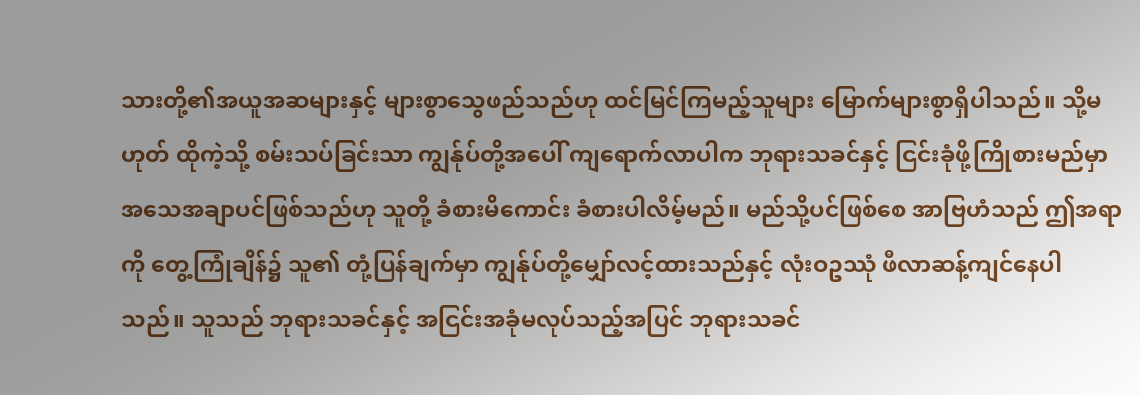သားတို့၏အယူအဆများနှင့် များစွာသွေဖည်သည်ဟု ထင်မြင်ကြမည့်သူများ မြောက်များစွာရှိပါသည်။ သို့မဟုတ် ထိုကဲ့သို့ စမ်းသပ်ခြင်းသာ ကျွန်ုပ်တို့အပေါ် ကျရောက်လာပါက ဘုရားသခင်နှင့် ငြင်းခုံဖို့ကြိုစားမည်မှာ အသေအချာပင်ဖြစ်သည်ဟု သူတို့ ခံစားမိကောင်း ခံစားပါလိမ့်မည်။ မည်သို့ပင်ဖြစ်စေ အာဗြဟံသည် ဤအရာကို တွေ့ကြုံချိန်၌ သူ၏ တုံ့ပြန်ချက်မှာ ကျွန်ုပ်တို့မျှော်လင့်ထားသည်နှင့် လုံးဝဥဿုံ ဖီလာဆန့်ကျင်နေပါသည်။ သူသည် ဘုရားသခင်နှင့် အငြင်းအခုံမလုပ်သည့်အပြင် ဘုရားသခင်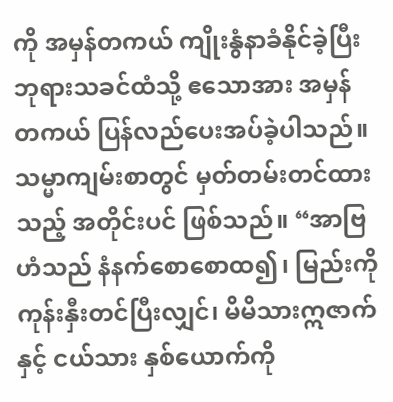ကို အမှန်တကယ် ကျိုးနွံနာခံနိုင်ခဲ့ပြီး ဘုရားသခင်ထံသို့ ဧသောအား အမှန်တကယ် ပြန်လည်ပေးအပ်ခဲ့ပါသည်။ သမ္မာကျမ်းစာတွင် မှတ်တမ်းတင်ထားသည့် အတိုင်းပင် ဖြစ်သည်။ “အာဗြဟံသည် နံနက်စောစောထ၍၊ မြည်းကို ကုန်းနှီးတင်ပြီးလျှင်၊ မိမိသားဣဇာက်နှင့် ငယ်သား နှစ်ယောက်ကို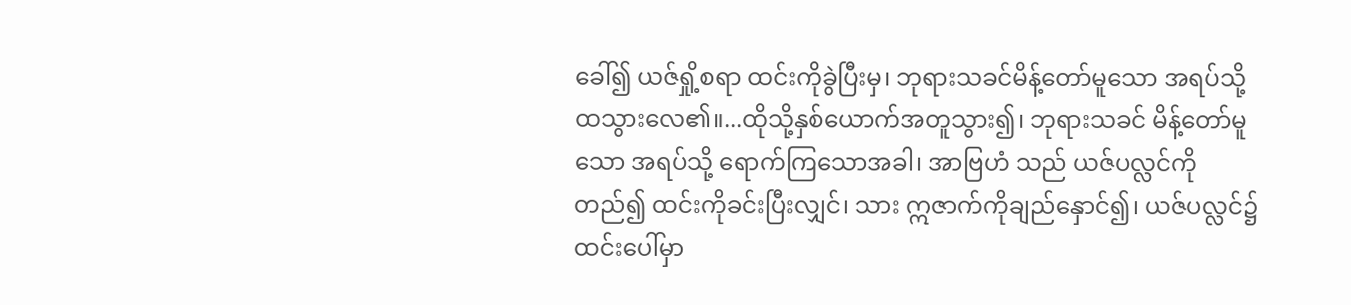ခေါ်၍ ယဇ်ရှို့စရာ ထင်းကိုခွဲပြီးမှ၊ ဘုရားသခင်မိန့်တော်မူသော အရပ်သို့ ထသွားလေ၏။...ထိုသို့နှစ်ယောက်အတူသွား၍၊ ဘုရားသခင် မိန့်တော်မူသော အရပ်သို့ ရောက်ကြသောအခါ၊ အာဗြဟံ သည် ယဇ်ပလ္လင်ကိုတည်၍ ထင်းကိုခင်းပြီးလျှင်၊ သား ဣဇာက်ကိုချည်နှောင်၍၊ ယဇ်ပလ္လင်၌ ထင်းပေါ်မှာ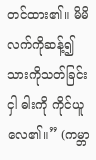တင်ထား၏။ မိမိလက်ကိုဆန့်၍ သားကိုသတ်ခြင်းငှါ ဓါးကို ကိုင်ယူလေ၏။” (ကမ္ဘာ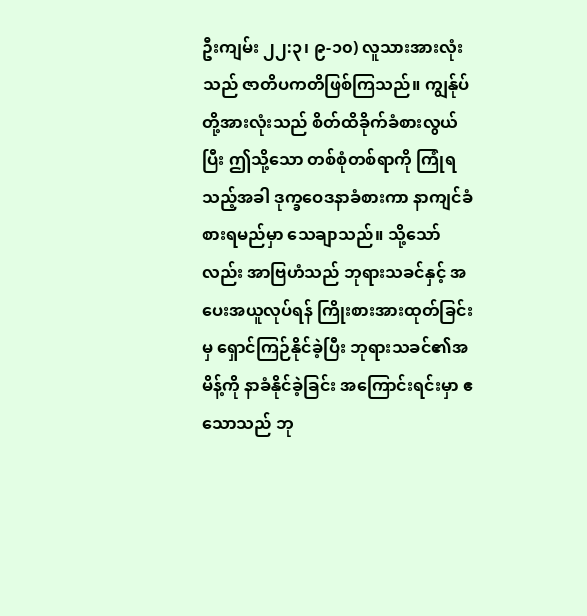ဦးကျမ်း ၂၂:၃၊ ၉-၁၀) လူသားအားလုံးသည် ဇာတိပကတိဖြစ်ကြသည်။ ကျွန်ုပ်တို့အားလုံးသည် စိတ်ထိခိုက်ခံစားလွယ်ပြီး ဤသို့သော တစ်စုံတစ်ရာကို ကြုံရသည့်အခါ ဒုက္ခဝေဒနာခံစားကာ နာကျင်ခံစားရမည်မှာ သေချာသည်။ သို့သော်လည်း အာဗြဟံသည် ဘုရားသခင်နှင့် အပေးအယူလုပ်ရန် ကြိုးစားအားထုတ်ခြင်းမှ ရှောင်ကြဉ်နိုင်ခဲ့ပြီး ဘုရားသခင်၏အမိန့်ကို နာခံနိုင်ခဲ့ခြင်း အကြောင်းရင်းမှာ ဧသောသည် ဘု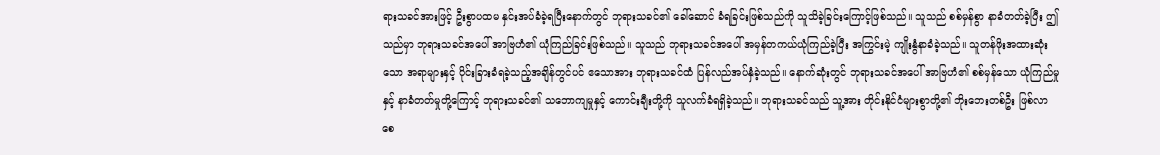ရားသခင်အားဖြင့် ဦးစွာပထမ နှင်းအပ်ခံခဲ့ရပြီးနောက်တွင် ဘုရားသခင်၏ ခေါ်ဆောင် ခံရခြင်းဖြစ်သည်ကို သူသိခဲ့ခြင်းကြောင့်ဖြစ်သည်။ သူသည် စစ်မှန်စွာ နာခံတတ်ခဲ့ပြီး ဤသည်မှာ ဘုရားသခင်အပေါ် အာဗြဟံ၏ ယုံကြည်ခြင်းဖြစ်သည်။ သူသည် ဘုရားသခင်အပေါ် အမှန်တကယ်ယုံကြည်ခဲ့ပြီး အကြွင်းမဲ့ ကျိုးနွံနာခံခဲ့သည်။ သူတန်ဖိုးအထားဆုံးသော အရာများနှင့် ပိုင်းခြားခံရခဲ့သည့်အချိန်တွင်ပင် ဧသောအား ဘုရားသခင်ထံ ပြန်လည်အပ်နှံခဲ့သည်။ နောက်ဆုံးတွင် ဘုရားသခင်အပေါ် အာဗြဟံ၏ စစ်မှန်သော ယုံကြည်မှုနှင့် နာခံတတ်မှုတို့ကြောင့် ဘုရားသခင်၏ သဘောကျမှုနှင့် ကောင်းချီးတို့ကို သူလက်ခံရရှိခဲ့သည်။ ဘုရားသခင်သည် သူ့အား တိုင်းနိုင်ငံများစွာတို့၏ ဘိုးဘေးတစ်ဦး ဖြစ်လာစေ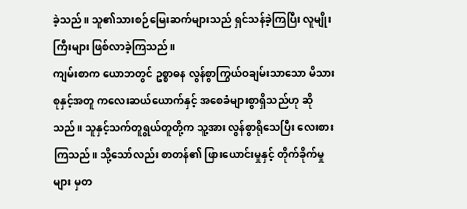ခဲ့သည်။ သူ၏သားစဉ်မြေးဆက်များသည် ရှင်သန်ခဲ့ကြပြီး လူမျိုးကြီးများ ဖြစ်လာခဲ့ကြသည်။
ကျမ်းစာက ယောဘတွင် ဥစ္စာဓန လွန်စွာကြွယ်ဝချမ်းသာသော မိသားစုနှင့်အတူ ကလေးဆယ်ယောက်နှင့် အစေခံများစွာရှိသည်ဟု ဆိုသည်။ သူနှင့်သက်တူရွယ်တူတို့က သူ့အား လွန်စွာရိုသေပြီး လေးစားကြသည်။ သို့သော်လည်း စာတန်၏ ဖြားယောင်းမှုနှင့် တိုက်ခိုက်မှုများ မှတ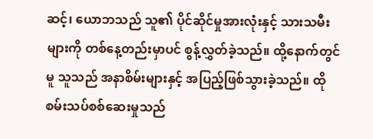ဆင့်၊ ယောဘသည် သူ၏ ပိုင်ဆိုင်မှုအားလုံးနှင့် သားသမီးများကို တစ်နေ့တည်းမှာပင် စွန့်လွှတ်ခဲ့သည်။ ထို့နောက်တွင်မူ သူသည် အနာစိမ်းများနှင့် အပြည့်ဖြစ်သွားခဲ့သည်။ ထိုစမ်းသပ်စစ်ဆေးမှုသည်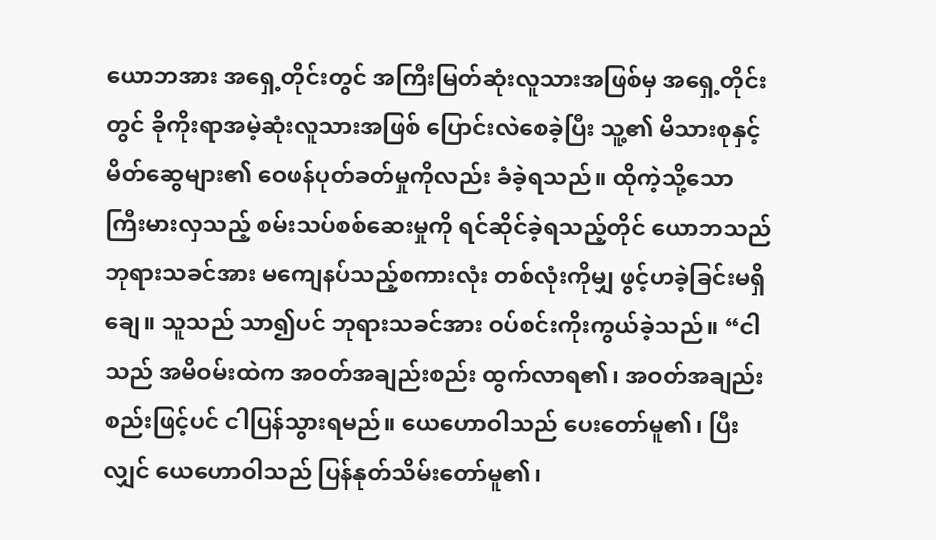ယောဘအား အရှေ့တိုင်းတွင် အကြီးမြတ်ဆုံးလူသားအဖြစ်မှ အရှေ့တိုင်းတွင် ခိုကိုးရာအမဲ့ဆုံးလူသားအဖြစ် ပြောင်းလဲစေခဲ့ပြီး သူ့၏ မိသားစုနှင့် မိတ်ဆွေများ၏ ဝေဖန်ပုတ်ခတ်မှုကိုလည်း ခံခဲ့ရသည်။ ထိုကဲ့သို့သော ကြီးမားလှသည့် စမ်းသပ်စစ်ဆေးမှုကို ရင်ဆိုင်ခဲ့ရသည့်တိုင် ယောဘသည် ဘုရားသခင်အား မကျေနပ်သည့်စကားလုံး တစ်လုံးကိုမျှ ဖွင့်ဟခဲ့ခြင်းမရှိချေ။ သူသည် သာ၍ပင် ဘုရားသခင်အား ဝပ်စင်းကိုးကွယ်ခဲ့သည်။ “ငါသည် အမိဝမ်းထဲက အဝတ်အချည်းစည်း ထွက်လာရ၏၊ အဝတ်အချည်းစည်းဖြင့်ပင် ငါပြန်သွားရမည်။ ယေဟောဝါသည် ပေးတော်မူ၏၊ ပြီးလျှင် ယေဟောဝါသည် ပြန်နုတ်သိမ်းတော်မူ၏၊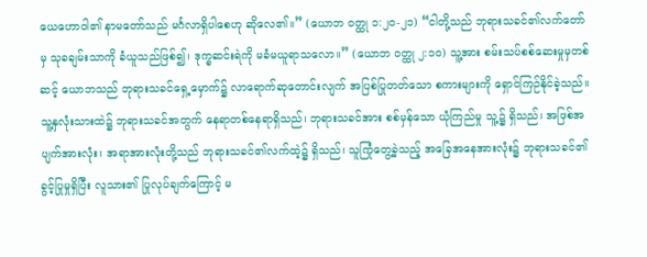ယေဟောဝါ၏ နာမတော်သည် မင်္ဂလာရှိပါစေဟု ဆိုလေ၏။” (ယောဘ ဝတ္ထု ၁:၂၀-၂၁) “ငါတို့သည် ဘုရားသခင်၏လက်တော်မှ သုခချမ်းသာကို ခံယူသည်ဖြစ်၍၊ ဒုက္ခဆင်းရဲကို မခံမယူရာသလော။” (ယောဘ ဝတ္ထု ၂:၁၀) သူ့အား စမ်းသပ်စစ်ဆေးမှုမှတစ်ဆင့် ယောဘသည် ဘုရားသခင်ရှေ့မှောက်၌ လာရောက်ဆုတောင်းလျက် အပြစ်ပြုတတ်သော စကားများကို ရှောင်ကြဉ်နိုင်ခဲ့သည်။ သူ့နှလုံးသားထဲ၌ ဘုရားသခင်အတွက် နေရာတစ်နေရာရှိသည်၊ ဘုရားသခင်အား စစ်မှန်သော ယုံကြည်မှု သူ့၌ ရှိသည်၊ အဖြစ်အပျက်အားလုံး၊ အရာအားလုံးတို့သည် ဘုရားသခင်၏လက်ထဲ့၌ ရှိသည်၊ သူကြုံတွေ့ခဲ့သည့် အခြေအနေအားလုံး၌ ဘုရားသခင်၏ ခွင့်ပြုမှုရှိပြီး လူသား၏ ပြုလုပ်ချက်ကြောင့် မ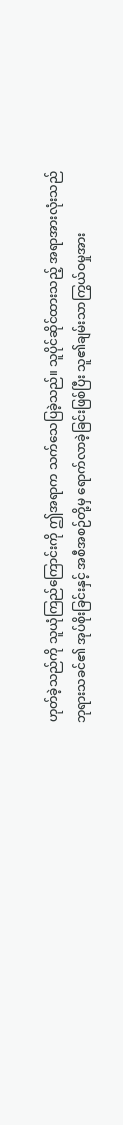ဟုတ်ခဲ့သည်ကို သူယုံကြည်ကြောင်းကို ဤအရာက သက်သေပြခဲ့သည်။ သူပိုင်ဆိုင်ထားသည့် အရာအားလုံးသည် ဘုရားသခင်၏ အုပ်စိုးခြင်းနှင့် အစီအစဉ်တို့မှ ရောက်လာခဲ့ခြင်းဖြစ်ပြီး သူ၏ချမ်းသာကြွယ်ဝမှုအား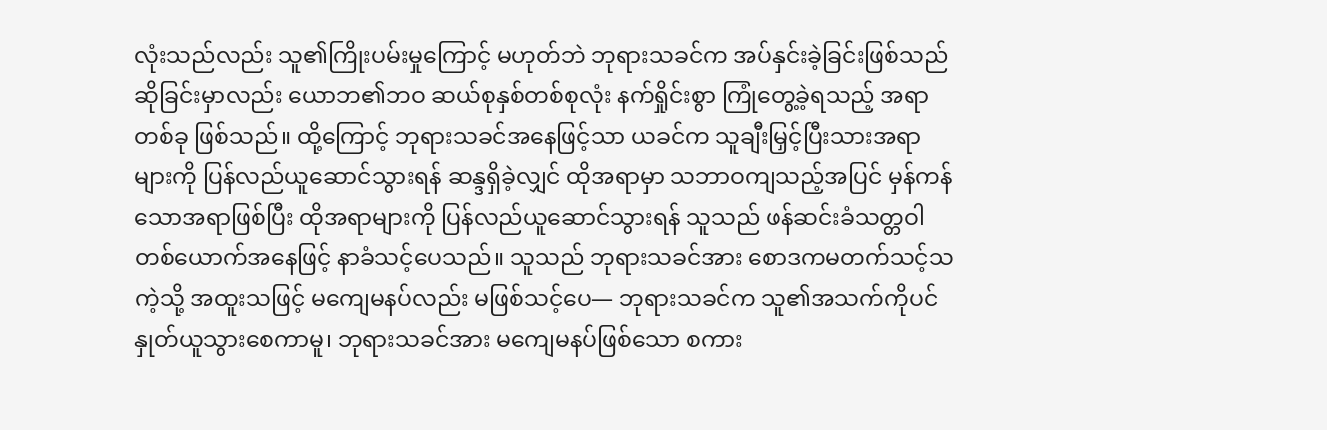လုံးသည်လည်း သူ၏ကြိုးပမ်းမှုကြောင့် မဟုတ်ဘဲ ဘုရားသခင်က အပ်နှင်းခဲ့ခြင်းဖြစ်သည်ဆိုခြင်းမှာလည်း ယောဘ၏ဘဝ ဆယ်စုနှစ်တစ်စုလုံး နက်ရှိုင်းစွာ ကြုံတွေ့ခဲ့ရသည့် အရာတစ်ခု ဖြစ်သည်။ ထို့ကြောင့် ဘုရားသခင်အနေဖြင့်သာ ယခင်က သူချီးမြှင့်ပြီးသားအရာများကို ပြန်လည်ယူဆောင်သွားရန် ဆန္ဒရှိခဲ့လျှင် ထိုအရာမှာ သဘာဝကျသည့်အပြင် မှန်ကန်သောအရာဖြစ်ပြီး ထိုအရာများကို ပြန်လည်ယူဆောင်သွားရန် သူသည် ဖန်ဆင်းခံသတ္တဝါတစ်ယောက်အနေဖြင့် နာခံသင့်ပေသည်။ သူသည် ဘုရားသခင်အား စောဒကမတက်သင့်သကဲ့သို့ အထူးသဖြင့် မကျေမနပ်လည်း မဖြစ်သင့်ပေ— ဘုရားသခင်က သူ၏အသက်ကိုပင် နှုတ်ယူသွားစေကာမူ၊ ဘုရားသခင်အား မကျေမနပ်ဖြစ်သော စကား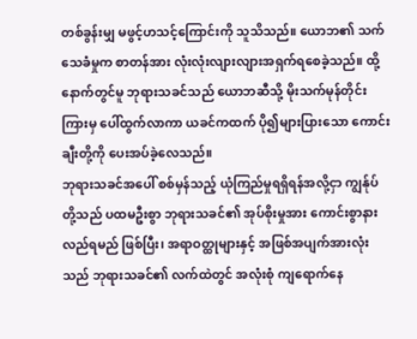တစ်ခွန်းမျှ မဖွင့်ဟသင့်ကြောင်းကို သူသိသည်။ ယောဘ၏ သက်သေခံမှုက စာတန်အား လုံးလုံးလျားလျားအရှက်ရစေခဲ့သည်။ ထို့နောက်တွင်မူ ဘုရားသခင်သည် ယောဘဆီသို့ မိုးသက်မုန်တိုင်းကြားမှ ပေါ်ထွက်လာကာ ယခင်ကထက် ပို၍များပြားသော ကောင်းချီးတို့ကို ပေးအပ်ခဲ့လေသည်။
ဘုရားသခင်အပေါ် စစ်မှန်သည့် ယုံကြည်မှုရရှိရန်အလို့ငှာ ကျွန်ုပ်တို့သည် ပထမဦးစွာ ဘုရားသခင်၏ အုပ်စိုးမှုအား ကောင်းစွာနားလည်ရမည် ဖြစ်ပြီး၊ အရာဝတ္ထုများနှင့် အဖြစ်အပျက်အားလုံးသည် ဘုရားသခင်၏ လက်ထဲတွင် အလုံးစုံ ကျရောက်နေ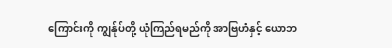ကြောင်းကို ကျွန်ုပ်တို့ ယုံကြည်ရမည်ကို အာဗြဟံနှင့် ယောဘ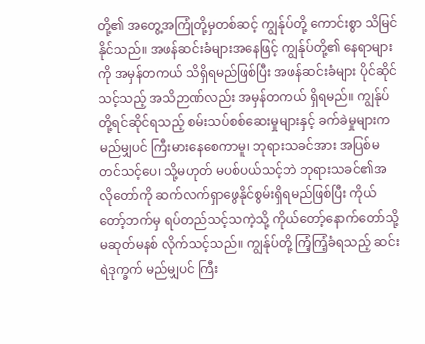တို့၏ အတွေ့အကြုံတို့မှတစ်ဆင့် ကျွန်ုပ်တို့ ကောင်းစွာ သိမြင်နိုင်သည်။ အဖန်ဆင်းခံများအနေဖြင့် ကျွန်ုပ်တို့၏ နေရာများကို အမှန်တကယ် သိရှိရမည်ဖြစ်ပြီး အဖန်ဆင်းခံများ ပိုင်ဆိုင်သင့်သည့် အသိဉာဏ်လည်း အမှန်တကယ် ရှိရမည်။ ကျွန်ုပ်တို့ရင်ဆိုင်ရသည့် စမ်းသပ်စစ်ဆေးမှုများနှင့် ခက်ခဲမှုများက မည်မျှပင် ကြီးမားနေစေကာမူ၊ ဘုရားသခင်အား အပြစ်မတင်သင့်ပေ၊ သို့မဟုတ် မပစ်ပယ်သင့်ဘဲ ဘုရားသခင်၏အလိုတော်ကို ဆက်လက်ရှာဖွေနိုင်စွမ်းရှိရမည်ဖြစ်ပြီး ကိုယ်တော့်ဘက်မှ ရပ်တည်သင့်သကဲ့သို့ ကိုယ်တော့်နောက်တော်သို့ မဆုတ်မနစ် လိုက်သင့်သည်။ ကျွန်ုပ်တို့ ကြံ့ကြံ့ခံရသည့် ဆင်းရဲဒုက္ခက် မည်မျှပင် ကြီး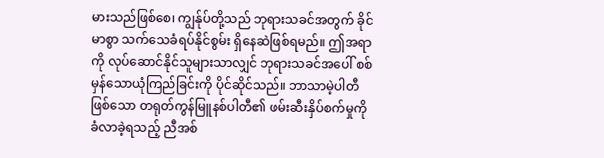မားသည်ဖြစ်စေ၊ ကျွန်ုပ်တို့သည် ဘုရားသခင်အတွက် ခိုင်မာစွာ သက်သေခံရပ်နိုင်စွမ်း ရှိနေဆဲဖြစ်ရမည်။ ဤအရာကို လုပ်ဆောင်နိုင်သူများသာလျှင် ဘုရားသခင်အပေါ် စစ်မှန်သောယုံကြည်ခြင်းကို ပိုင်ဆိုင်သည်။ ဘာသာမဲ့ပါတီဖြစ်သော တရုတ်ကွန်မြူနစ်ပါတီ၏ ဖမ်းဆီးနှိပ်စက်မှုကို ခံလာခဲ့ရသည့် ညီအစ်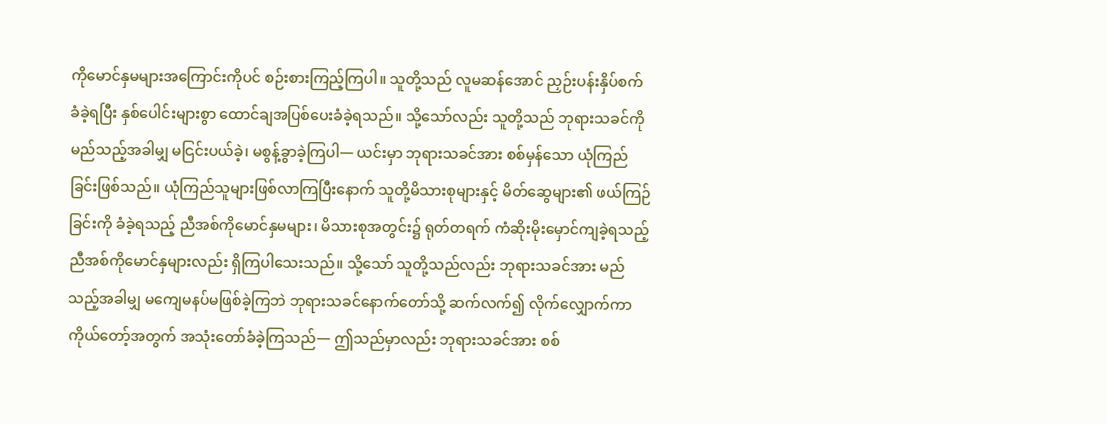ကိုမောင်နှမများအကြောင်းကိုပင် စဉ်းစားကြည့်ကြပါ။ သူတို့သည် လူမဆန်အောင် ညှဉ်းပန်းနှိပ်စက်ခံခဲ့ရပြီး နှစ်ပေါင်းများစွာ ထောင်ချအပြစ်ပေးခံခဲ့ရသည်။ သို့သော်လည်း သူတို့သည် ဘုရားသခင်ကို မည်သည့်အခါမျှ မငြင်းပယ်ခဲ့၊ မစွန့်ခွာခဲ့ကြပါ— ယင်းမှာ ဘုရားသခင်အား စစ်မှန်သော ယုံကြည်ခြင်းဖြစ်သည်။ ယုံကြည်သူများဖြစ်လာကြပြီးနောက် သူတို့မိသားစုများနှင့် မိတ်ဆွေများ၏ ဖယ်ကြဉ်ခြင်းကို ခံခဲ့ရသည့် ညီအစ်ကိုမောင်နှမများ၊ မိသားစုအတွင်း၌ ရုတ်တရက် ကံဆိုးမိုးမှောင်ကျခဲ့ရသည့် ညီအစ်ကိုမောင်နှများလည်း ရှိကြပါသေးသည်။ သို့သော် သူတို့သည်လည်း ဘုရားသခင်အား မည်သည့်အခါမျှ မကျေမနပ်မဖြစ်ခဲ့ကြဘဲ ဘုရားသခင်နောက်တော်သို့ ဆက်လက်၍ လိုက်လျှောက်ကာ ကိုယ်တော့်အတွက် အသုံးတော်ခံခဲ့ကြသည်— ဤသည်မှာလည်း ဘုရားသခင်အား စစ်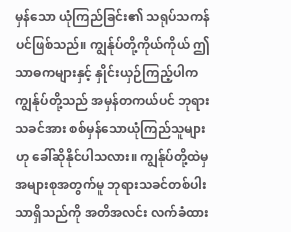မှန်သော ယုံကြည်ခြင်း၏ သရုပ်သကန်ပင်ဖြစ်သည်။ ကျွန်ုပ်တို့ကိုယ်ကိုယ် ဤသာဓကများနှင့် နှိုင်းယှဉ်ကြည့်ပါက ကျွန်ုပ်တို့သည် အမှန်တကယ်ပင် ဘုရားသခင်အား စစ်မှန်သောယုံကြည်သူများဟု ခေါ်ဆိုနိုင်ပါသလား။ ကျွန်ုပ်တို့ထဲမှ အများစုအတွက်မူ ဘုရားသခင်တစ်ပါးသာရှိသည်ကို အတိအလင်း လက်ခံထား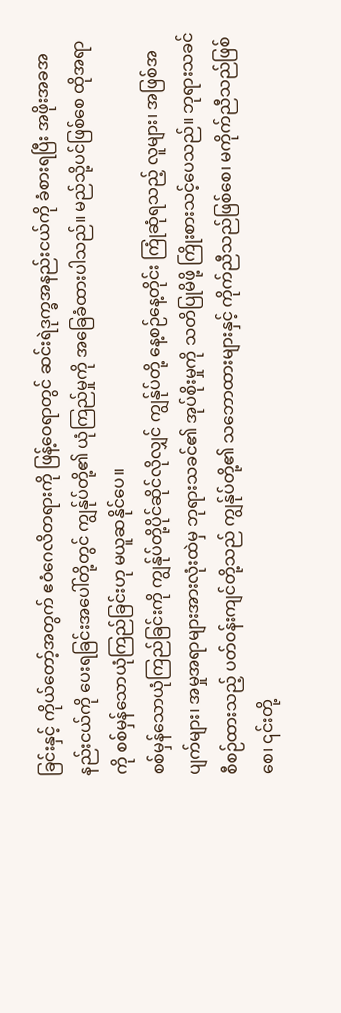ခြင်းနှင့် ကိုယ်တော့်အတွက် ဧဝံဂေလိတရားကို ဖြန့်ဝေရာတွင် ဆင်းရဲဒုက္ခအနည်းငယ်ကို ခံစားရပြီး အဖိုးအခအနည်းငယ်ကို ပေးရခြင်းအပေါ်တို့တွင် ကျွန်ုပ်တို့၏ ယုံကြည်မှုကို အခြေခံထားပါသည်။ မည်သို့ပင်ဖြစ်စေ ထိုအရာကို စစ်မှန်သောယုံကြည်ခြင်းဟု မယူဆနိုင်ပေ။
စစ်မှန်သောယုံကြည်ခြင်းကို ကျွန်ုပ်တို့ပိုင်ဆိုင်လိုလျှင် ကျွန်ုပ်တို့ နေ့စဉ်နေ့တိုင်း ကြုံဆုံရသည့် လူများ၊ အဖြစ်အပျက်များ၊ အမှုအရာများအားလုံးထဲမှ ဘုရားသခင်၏ အုပ်စိုးမှုကို သတိပြုမိဖို့ ကြိုးစားသင့်ပေသည်။ ဘုရားသခင်စီစဉ်ထားသည့် ပတ်ဝန်းကျင်တို့သည် ကျွန်ုပ်တို့၏ သဘောထားများနှင့် ကိုက်ညီသည်ဖြစ်စေ၊ မကိုက်ညီသည်ဖြစ်စေ၊ ၎င်းတို့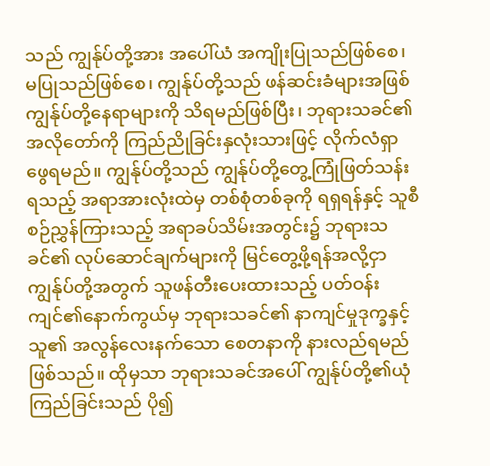သည် ကျွန်ုပ်တို့အား အပေါ်ယံ အကျိုးပြုသည်ဖြစ်စေ၊ မပြုသည်ဖြစ်စေ၊ ကျွန်ုပ်တို့သည် ဖန်ဆင်းခံများအဖြစ် ကျွန်ုပ်တို့နေရာများကို သိရမည်ဖြစ်ပြီး၊ ဘုရားသခင်၏အလိုတော်ကို ကြည်ညိုခြင်းနှလုံးသားဖြင့် လိုက်လံရှာဖွေရမည်။ ကျွန်ုပ်တို့သည် ကျွန်ုပ်တို့တွေ့ကြုံဖြတ်သန်းရသည့် အရာအားလုံးထဲမှ တစ်စုံတစ်ခုကို ရရှရန်နှင့် သူစီစဉ်ညွှန်ကြားသည့် အရာခပ်သိမ်းအတွင်း၌ ဘုရားသခင်၏ လုပ်ဆောင်ချက်များကို မြင်တွေ့ဖို့ရန်အလို့ငှာ ကျွန်ုပ်တို့အတွက် သူဖန်တီးပေးထားသည့် ပတ်ဝန်းကျင်၏နောက်ကွယ်မှ ဘုရားသခင်၏ နာကျင်မှုဒုက္ခနှင့် သူ၏ အလွန်လေးနက်သော စေတနာကို နားလည်ရမည်ဖြစ်သည်။ ထိုမှသာ ဘုရားသခင်အပေါ် ကျွန်ုပ်တို့၏ယုံကြည်ခြင်းသည် ပို၍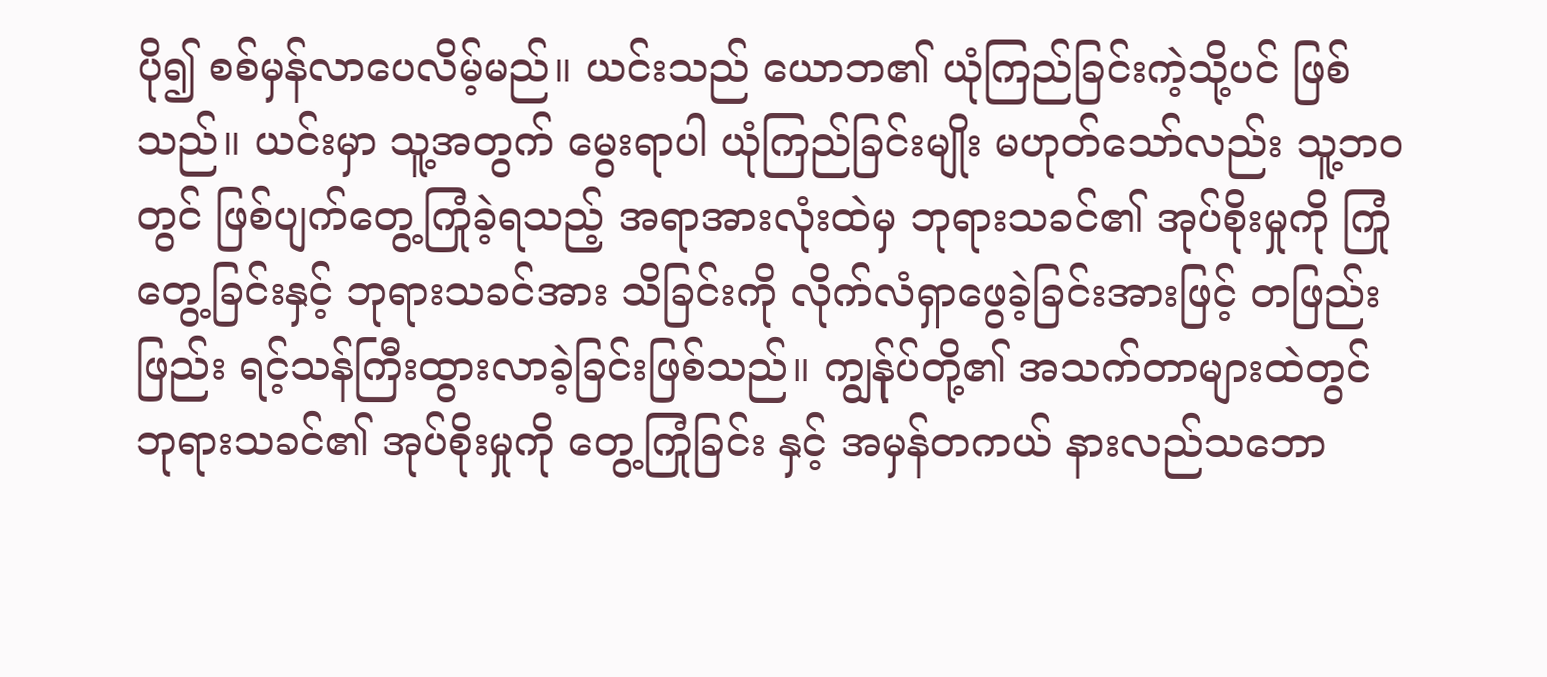ပို၍ စစ်မှန်လာပေလိမ့်မည်။ ယင်းသည် ယောဘ၏ ယုံကြည်ခြင်းကဲ့သို့ပင် ဖြစ်သည်။ ယင်းမှာ သူ့အတွက် မွေးရာပါ ယုံကြည်ခြင်းမျိုး မဟုတ်သော်လည်း သူ့ဘဝတွင် ဖြစ်ပျက်တွေ့ကြုံခဲ့ရသည့် အရာအားလုံးထဲမှ ဘုရားသခင်၏ အုပ်စိုးမှုကို ကြုံတွေ့ခြင်းနှင့် ဘုရားသခင်အား သိခြင်းကို လိုက်လံရှာဖွေခဲ့ခြင်းအားဖြင့် တဖြည်းဖြည်း ရင့်သန်ကြီးထွားလာခဲ့ခြင်းဖြစ်သည်။ ကျွန်ုပ်တို့၏ အသက်တာများထဲတွင် ဘုရားသခင်၏ အုပ်စိုးမှုကို တွေ့ကြုံခြင်း နှင့် အမှန်တကယ် နားလည်သဘော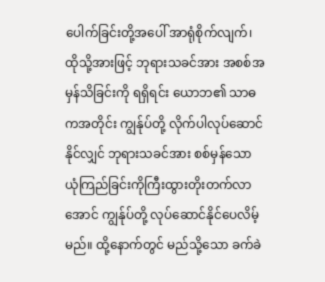ပေါက်ခြင်းတို့အပေါ် အာရုံစိုက်လျက်၊ ထိုသို့အားဖြင့် ဘုရားသခင်အား အစစ်အမှန်သိခြင်းကို ရရှိရင်း ယောဘ၏ သာဓကအတိုင်း ကျွန်ုပ်တို့ လိုက်ပါလုပ်ဆောင်နိုင်လျှင် ဘုရားသခင်အား စစ်မှန်သောယုံကြည်ခြင်းကိုကြီးထွားတိုးတက်လာအောင် ကျွန်ုပ်တို့ လုပ်ဆောင်နိုင်ပေလိမ့်မည်။ ထို့နောက်တွင် မည်သို့သော ခက်ခဲ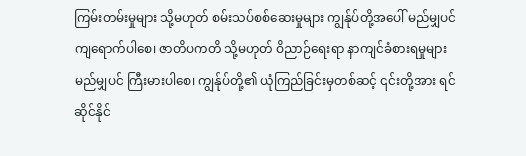ကြမ်းတမ်းမှုများ သို့မဟုတ် စမ်းသပ်စစ်ဆေးမှုများ ကျွန်ုပ်တို့အပေါ် မည်မျှပင် ကျရောက်ပါစေ၊ ဇာတိပကတိ သို့မဟုတ် ဝိညာဉ်ရေးရာ နာကျင်ခံစားရမှုများ မည်မျှပင် ကြီးမားပါစေ၊ ကျွန်ုပ်တို့၏ ယုံကြည်ခြင်းမှတစ်ဆင့် ၎င်းတို့အား ရင်ဆိုင်နိုင်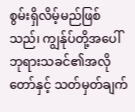စွမ်းရှိလိမ့်မည်ဖြစ်သည်၊ ကျွန်ုပ်တို့အပေါ် ဘုရားသခင်၏အလိုတော်နှင့် သတ်မှတ်ချက်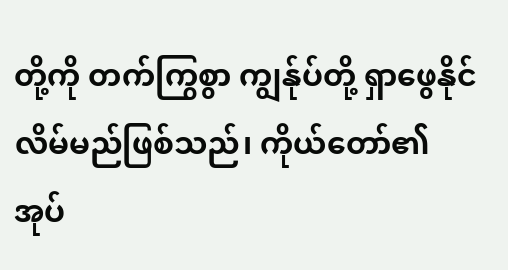တို့ကို တက်ကြွစွာ ကျွန်ုပ်တို့ ရှာဖွေနိုင်လိမ်မည်ဖြစ်သည်၊ ကိုယ်တော်၏ အုပ်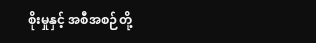စိုးမှုနှင့် အစီအစဉ်တို့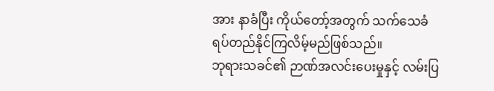အား နာခံပြီး ကိုယ်တော့်အတွက် သက်သေခံ ရပ်တည်နိုင်ကြလိမ့်မည်ဖြစ်သည်။
ဘုရားသခင်၏ ဉာဏ်အလင်းပေးမှုနှင့် လမ်းပြ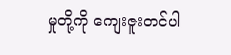မှုတို့ကို ကျေးဇူးတင်ပါ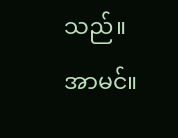သည်။ အာမင်။